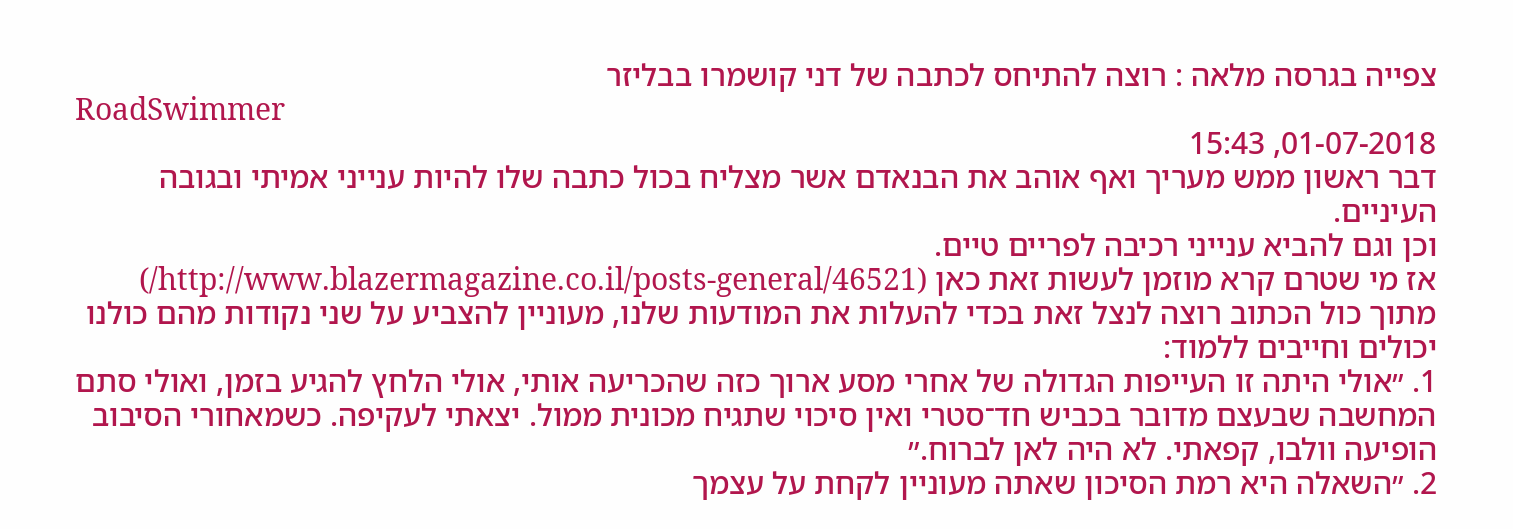צפייה בגרסה מלאה : רוצה להתיחס לכתבה של דני קושמרו בבליזר
RoadSwimmer
01-07-2018, 15:43
דבר ראשון ממש מעריך ואף אוהב את הבנאדם אשר מצליח בכול כתבה שלו להיות ענייני אמיתי ובגובה העיניים.
וכן וגם להביא ענייני רכיבה לפריים טיים.
אז מי שטרם קרא מוזמן לעשות זאת כאן (http://www.blazermagazine.co.il/posts-general/46521/)
מתוך כול הכתוב רוצה לנצל זאת בכדי להעלות את המודעות שלנו, מעוניין להצביע על שני נקודות מהם כולנו יכולים וחייבים ללמוד:
1. ״אולי היתה זו העייפות הגדולה של אחרי מסע ארוך כזה שהכריעה אותי, אולי הלחץ להגיע בזמן, ואולי סתם המחשבה שבעצם מדובר בכביש חד־סטרי ואין סיכוי שתגיח מכונית ממול. יצאתי לעקיפה. כשמאחורי הסיבוב הופיעה וולבו, קפאתי. לא היה לאן לברוח.״
2. ״השאלה היא רמת הסיכון שאתה מעוניין לקחת על עצמך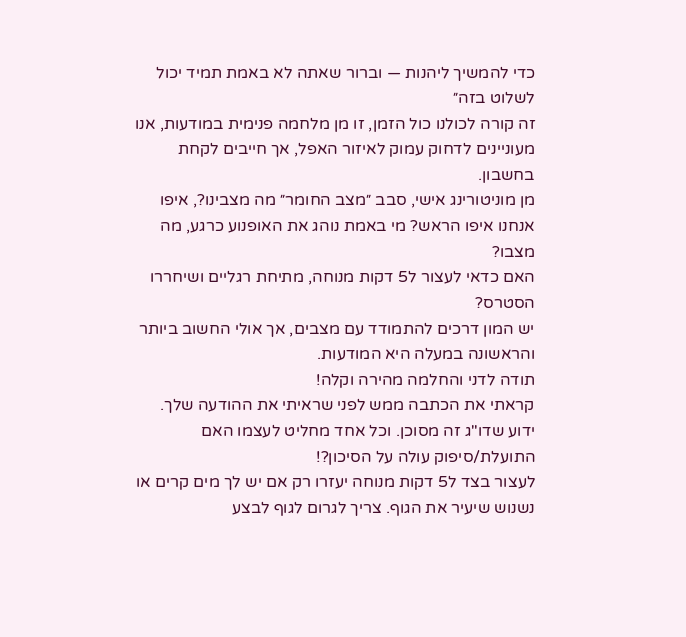כדי להמשיך ליהנות — וברור שאתה לא באמת תמיד יכול לשלוט בזה״
זה קורה לכולנו כול הזמן, זו מן מלחמה פנימית במודעות, אנו מעוניינים לדחוק עמוק לאיזור האפל, אך חייבים לקחת בחשבון.
מן מוניטורינג אישי, סבב ״מצב החומר״ מה מצבינו?, איפו אנחנו איפו הראש? מי באמת נוהג את האופנוע כרגע, מה מצבו?
האם כדאי לעצור ל5 דקות מנוחה, מתיחת רגליים ושיחררו הסטרס?
יש המון דרכים להתמודד עם מצבים, אך אולי החשוב ביותר והראשונה במעלה היא המודעות.
תודה לדני והחלמה מהירה וקלה!
קראתי את הכתבה ממש לפני שראיתי את ההודעה שלך.
ידוע שדו"ג זה מסוכן. וכל אחד מחליט לעצמו האם התועלת/סיפוק עולה על הסיכון?!
לעצור בצד ל5 דקות מנוחה יעזרו רק אם יש לך מים קרים או נשנוש שיעיר את הגוף. צריך לגרום לגוף לבצע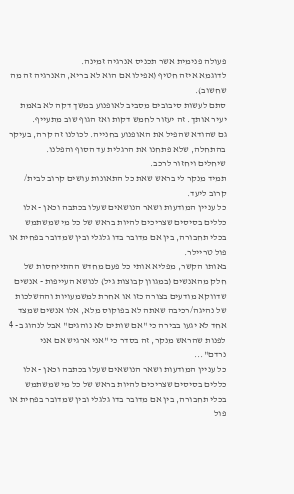פעולה פנימית אשר תכניס אנרגיה זמינה.
לדוגמא איזה חטיף (אפילו אם הוא לא בריא, האנרגיה זה מה שחשוב).
סתם לעשות סיבובים מסביב לאופנוע במשך דקה לא באמת יעיר אותך. זה יעזור לחמש דקות ואז הגוף שוב מתעייף.
גם שהודא שהפיל את האופנוע בחנייה. לכולנו זה קרה, בעיקר בהתחלה, שלא פתחנו את הרגלית עד הסוף והפלנו.
שיחלים ויחזור לרכב.
תמיד מנקר לי בראש שאת כל התאונות עושים קרוב לבית/ קרוב ליעד.
כל עניין המודעות ושאר הנושאים שעלו בכתבה וכאן - אלו כללים בסיסים שצריכים להיות בראש של כל מי שמשתמש בכלי תחבורה, בין אם מדובר בדו גלגלי ובין שמדובר בפחית או פול טריילר.
באותו הקשר, מפליא אותי כל פעם מחדש ההתייחסות של חלק מהאנשים (במגוון קבוצות גיל) לנושא העייפות - אנשים שדווקא מודעים בצורה כזו או אחרת למשמעויות וההשלכות של נהיגה/רכיבה שאתה לא בפוקוס מלא, אלו אנשים שמצד אחד לא יגעו בבירה כי "אם שותים לא נוהגים" אבל לנהוג ב- 4 לפנות שהראש מנקר, זה בסדר כי "אני ארגיש אם אני נרדם"...
כל עניין המודעות ושאר הנושאים שעלו בכתבה וכאן - אלו כללים בסיסים שצריכים להיות בראש של כל מי שמשתמש בכלי תחבורה, בין אם מדובר בדו גלגלי ובין שמדובר בפחית או פול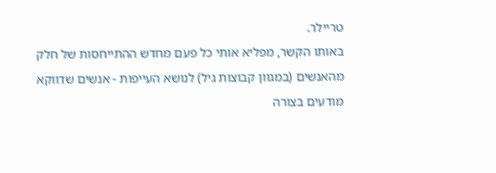טריילר.
באותו הקשר, מפליא אותי כל פעם מחדש ההתייחסות של חלק מהאנשים (במגוון קבוצות גיל) לנושא העייפות - אנשים שדווקא מודעים בצורה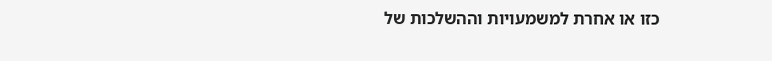כזו או אחרת למשמעויות וההשלכות של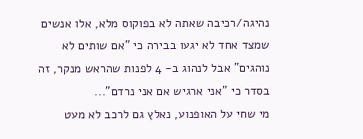נהיגה/רכיבה שאתה לא בפוקוס מלא, אלו אנשים שמצד אחד לא יגעו בבירה כי "אם שותים לא נוהגים" אבל לנהוג ב- 4 לפנות שהראש מנקר, זה בסדר כי "אני ארגיש אם אני נרדם"...
מי שחי על האופנוע, נאלץ גם לרכב לא מעט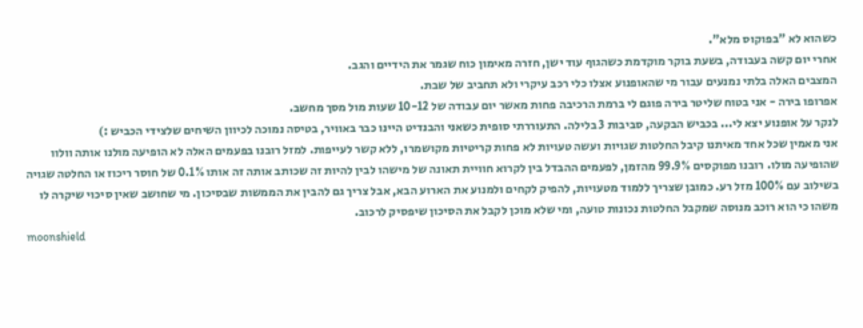כשהוא לא "בפוקוס מלא".
אחרי יום קשה בעבודה, בשעת בוקר מוקדמת כשהגוף עוד ישן, חזרה מאימון כוח שגמר את הידיים והגב.
המצבים האלה בלתי נמנעים עבור מי שהאופנוע אצלו כלי רכב עיקרי ולא תחביב של שבת.
אפרופו בירה - אני בטוח שליטר בירה פוגם לי ברמת הרכיבה פחות מאשר יום עבודה של 10-12 שעות מול מסך מחשב.
לנקר על אופנוע יצא לי... בכביש הבקעה, סביבות 3 בלילה. התעוררתי סופית כשאני והבנדיט היינו כבר באוויר, בטיסה נמוכה לכיוון השיחים שלצידי הכביש :)
אני מאמין שכל אחד מאיתנו קיבל החלטות שגויות ועשה טעויות לא פחות קריטיות מקושמרו, ללא קשר לעייפות. למזל רובנו בפעמים האלה לא הופיעה מולנו אותה וולוו שהופיעה מולו. רובנו מפוקסים 99.9% מהזמן, לפעמים ההבדל בין לקרוא חוויית תאונה של מישהו לבין להיות זה שכותב אותה זה אותו 0.1% של חוסר ריכוז או החלטה שגויה בשילוב עם 100% מזל רע. כמובן שצריך ללמוד מטעויות, להפיק לקחים ולמנוע את הארוע הבא, אבל צריך גם להבין את הממשות שבסיכון. מי שחושב שאין סיכוי שיקרה לו משהו כי הוא רוכב מנוסה שמקבל החלטות נכונות טועה, ומי שלא מוכן לקבל את הסיכון שיפסיק לרכוב.
moonshield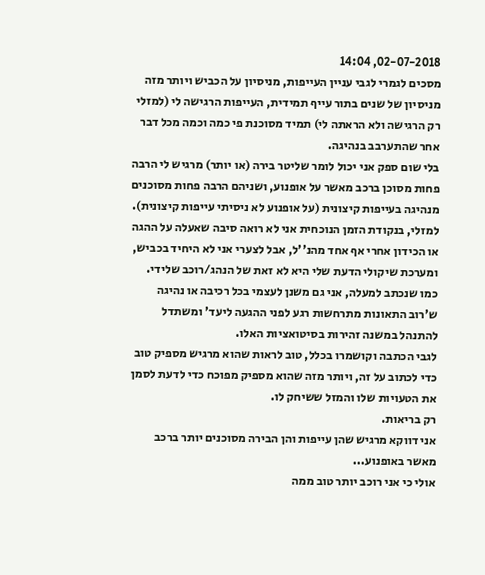02-07-2018, 14:04
מסכים לגמרי לגבי עניין העייפות, מניסיון על הכביש ויותר מזה מניסיון של שנים בתור עייף תמידית, העייפות הרגישה לי (למזלי רק הרגישה ולא הראתה לי) תמיד מסוכנת פי כמה וכמה מכל דבר אחר שהתערבב בנהיגה.
בלי שום ספק אני יכול לומר שליטר בירה (או יותר) מרגיש לי הרבה פחות מסוכן ברכב מאשר על אופנוע, ושניהם הרבה פחות מסוכנים מנהיגה בעייפות קיצונית (על אופנוע לא ניסיתי עייפות קיצונית). למזלי, בנקודת הזמן הנוכחית אני לא רואה סיבה שאעלה על ההגה או הכידון אחרי אף אחד מהנ''ל, אבל לצערי אני לא היחיד בכביש, ומערכת שיקולי הדעת שלי היא לא זאת של הנהג/רוכב שלידי.
כמו שנכתב למעלה, אני גם משנן לעצמי בכל רכיבה או נהיגה ש'רוב התאונות מתרחשות רגע לפני ההגעה ליעד' ומשתדל להתנהל במשנה זהירות בסיטואציות האלו.
לגבי הכתבה וקושמרו בכלל, טוב לראות שהוא מרגיש מספיק טוב כדי לכתוב על זה, ויותר מזה שהוא מספיק מפוכח כדי לדעת לסמן את הטעויות שלו והמזל ששיחק לו.
רק בריאות.
אני דווקא מרגיש שהן עייפות והן הבירה מסוכנים יותר ברכב מאשר באופנוע...
אולי כי אני רוכב יותר טוב ממה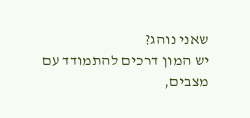שאני נוהג?
יש המון דרכים להתמודד עם מצבים,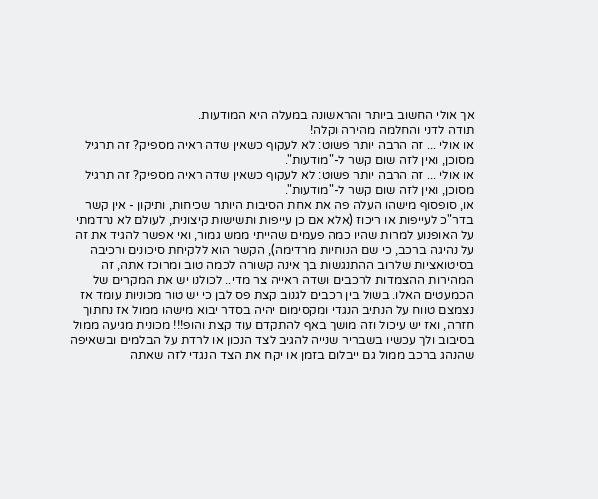אך אולי החשוב ביותר והראשונה במעלה היא המודעות.
תודה לדני והחלמה מהירה וקלה!
או אולי ... זה הרבה יותר פשוט: לא לעקוף כשאין שדה ראיה מספיק? זה תרגיל מסוכן, ואין לזה שום קשר ל-"מודעות".
או אולי ... זה הרבה יותר פשוט: לא לעקוף כשאין שדה ראיה מספיק? זה תרגיל מסוכן, ואין לזה שום קשר ל-"מודעות".
או, סופסוף מישהו העלה פה את אחת הסיבות היותר שכיחות, ותיקון - אין קשר בדר"כ לעייפות או ריכוז (אלא אם כן עייפות ותשישות קיצונית, לעולם לא נרדמתי על האופנוע למרות שהיו כמה פעמים שהייתי ממש גמור, ואי אפשר להגיד את זה על נהיגה ברכב, כי שם הנוחיות מרדימה), הקשר הוא ללקיחת סיכונים ורכיבה בסיטואציות שלרוב ההתנגשות בך אינה קשורה לכמה טוב ומרוכז אתה, זה המהירות ההצמדות לרכבים ושדה ראייה צר מדי.. לכולנו יש את המקרים של הכמעטים האלו. בשול בין רכבים לגנוב קצת פס לבן כי יש טור מכוניות עומד אז נצמצם טווח על הנתיב הנגדי ומקסימום יהיה בסדר יבוא מישהו ממול אז נחתוך חזרה, ואז יש עיכול וזה מושך באף להתקדם עוד קצת והופ!!! מכונית מגיעה ממול בסיבוב ולך עכשיו בשבריר שנייה להגיב לצד הנכון או לרדת על הבלמים ובשאיפה שהנהג ברכב ממול גם ייבלום בזמן או יקח את הצד הנגדי לזה שאתה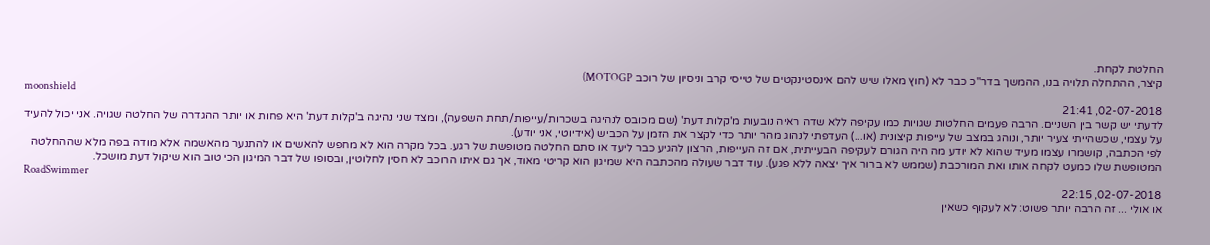החלטת לקחת.
קיצר, ההתחלה תלויה בנו, ההמשך בדר"כ כבר לא (חוץ מאלו שיש להם אינסטינקטים של טייסי קרב וניסיון של רוכב MOTOGP)
moonshield
02-07-2018, 21:41
לדעתי יש קשר בין השניים. הרבה פעמים החלטות שגויות כמו עקיפה ללא שדה ראיה נובעות מ'קלות דעת' (שם מכובס לנהיגה בשכרות/עייפות/תחת השפעה), ומצד שני נהיגה ב'קלות דעת' היא פחות או יותר ההגדרה של החלטה שגויה. אני יכול להעיד על עצמי, שכשהייתי צעיר יותר, ונוהג במצב של עייפות קיצונית (או...) העדפתי לנהוג מהר יותר כדי לקצר את הזמן על הכביש (אידיוטי, אני יודע).
לפי הכתבה, קושמרו עצמו מעיד שהוא לא יודע מה היה הגורם לעקיפה הבעייתית, אם זה העייפות, הרצון להגיע כבר ליעד או סתם החלטה מטופשת של רגע. בכל מקרה הוא לא מחפש להאשים או להתנער מהאשמה אלא מודה בפה מלא שההחלטה המטופשת שלו כמעט לקחה אותו ואת המורכבת (שממש לא ברור איך יצאה ללא פגע). עוד דבר שעולה מהכתבה היא שמיגון הוא קריטי מאוד, אך גם איתו הרוכב לא חסין לחלוטין, ובסופו של דבר המיגון הכי טוב הוא שיקול דעת מושכל.
RoadSwimmer
02-07-2018, 22:15
או אולי ... זה הרבה יותר פשוט: לא לעקוף כשאין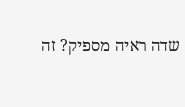שדה ראיה מספיק? זה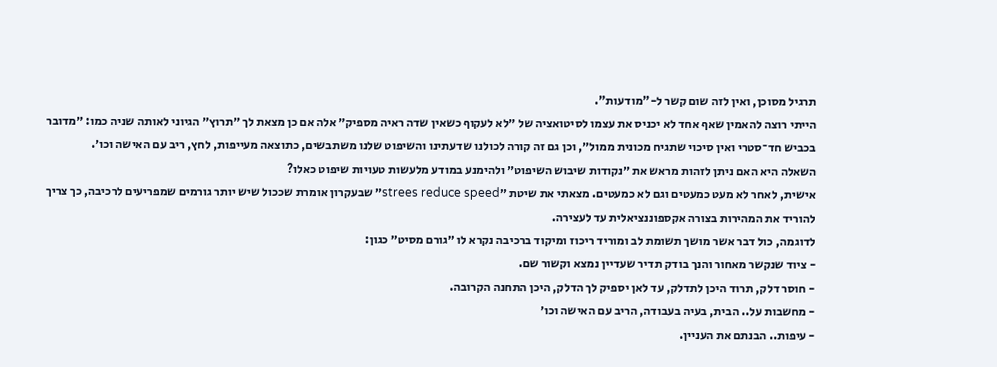תרגיל מסוכן, ואין לזה שום קשר ל-"מודעות".
הייתי רוצה להאמין שאף אחד לא יכניס את עצמו לסיטואציה של ״לא לעקוף כשאין שדה ראיה מספיק״ אלה אם כן מצאת לך ״תרוץ״ הגיוני לאותה שניה כמו: ״מדובר בכביש חד־סטרי ואין סיכוי שתגיח מכונית ממול״, וכן גם זה קורה לכולנו שדעתינו והשיפוט שלנו משתבשים, כתוצאה מעייפות, לחץ, ריב עם האישה וכו׳.
השאלה היא האם ניתן לזהות מראש את ״נקודות שיבוש השיפוט״ ולהימנע במודע מלעשות טעויות שיפוט כאלו?
אישית, לאחר לא מעט כמעטים וגם לא כמעטים. מצאתי את שיטת ״strees reduce speed״ שבעקרון אומרת שככול שיש יותר גורמים שמפריעים לרכיבה, כך צריך להוריד את המהירות בצורה אקספוננציאלית עד לעצירה.
לדוגמה, כול דבר אשר מושך תשומת לב ומוריד ריכוז ומיקוד ברכיבה נקרא לו ״גורם מסיט״ כגון:
- ציוד שנקשר מאחור והנך בודק תדיר שעדיין נמצא וקשור שם.
- חוסר דלק, תרוד היכן לתדלק, עד לאן יספיק לך הדלק, היכן התחנה הקרובה.
- מחשבות על.. הבית, בעיה בעבודה, הריב עם האישה וכו׳
- עיפות.. הבנתם את העניין.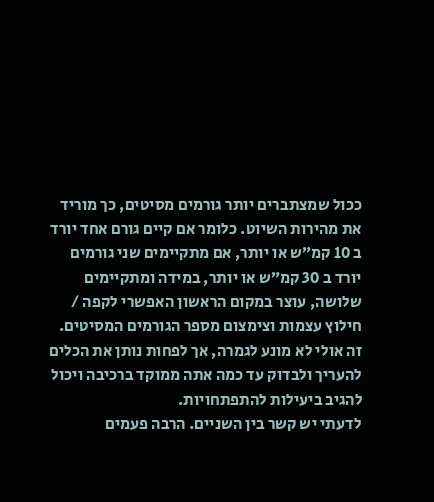ככול שמצתברים יותר גורמים מסיטים, כך מוריד את מהירות השיוט. כלומר אם קיים גורם אחד יורד ב 10 קמ״ש או יותר, אם מתקיימים שני גורמים יורד ב 30 קמ״ש או יותר, במידה ומתקיימים שלושה, עוצר במקום הראשון האפשרי לקפה / חילוץ עצמות וצימצום מספר הגורמים המסיטים.
זה אולי לא מונע לגמרה, אך לפחות נותן את הכלים להעריך ולבדוק עד כמה אתה ממוקד ברכיבה ויכול להגיב ביעילות להתפתחויות.
לדעתי יש קשר בין השניים. הרבה פעמים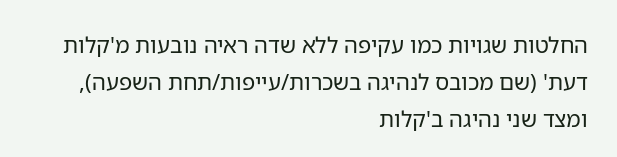החלטות שגויות כמו עקיפה ללא שדה ראיה נובעות מ'קלות דעת' (שם מכובס לנהיגה בשכרות/עייפות/תחת השפעה), ומצד שני נהיגה ב'קלות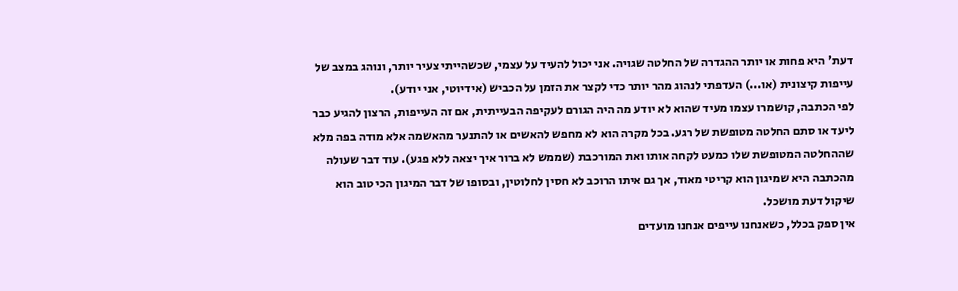דעת' היא פחות או יותר ההגדרה של החלטה שגויה. אני יכול להעיד על עצמי, שכשהייתי צעיר יותר, ונוהג במצב של עייפות קיצונית (או...) העדפתי לנהוג מהר יותר כדי לקצר את הזמן על הכביש (אידיוטי, אני יודע).
לפי הכתבה, קושמרו עצמו מעיד שהוא לא יודע מה היה הגורם לעקיפה הבעייתית, אם זה העייפות, הרצון להגיע כבר ליעד או סתם החלטה מטופשת של רגע. בכל מקרה הוא לא מחפש להאשים או להתנער מהאשמה אלא מודה בפה מלא שההחלטה המטופשת שלו כמעט לקחה אותו ואת המורכבת (שממש לא ברור איך יצאה ללא פגע). עוד דבר שעולה מהכתבה היא שמיגון הוא קריטי מאוד, אך גם איתו הרוכב לא חסין לחלוטין, ובסופו של דבר המיגון הכי טוב הוא שיקול דעת מושכל.
אין ספק בכלל, כשאנחנו עייפים אנחנו מועדים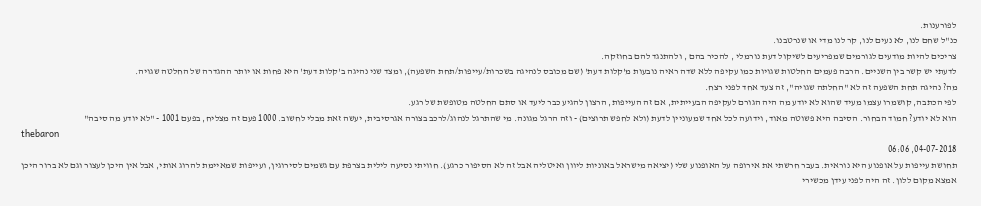לפורענות.
כנ"ל שחם לנו, לא נעים לנו, קר לנו מדי או שנרטבנו.
צריכים להיות מודעים לגורמים שמפריעים לשיקול דעת נורמלי , להכיר בהם , ולהתנגד להם בחוזקה.
לדעתי יש קשר בין השניים. הרבה פעמים החלטות שגויות כמו עקיפה ללא שדה ראיה נובעות מ'קלות דעת' (שם מכובס לנהיגה בשכרות/עייפות/תחת השפעה), ומצד שני נהיגה ב'קלות דעת' היא פחות או יותר ההגדרה של החלטה שגויה.
מה? נהיגה תחת השפעה זה לא "החלתה שגויה", זה צעד אחד לפני רצח.
לפי הכתבה, קושמרו עצמו מעיד שהוא לא יודע מה היה הגורם לעקיפה הבעייתית, אם זה העייפות, הרצון להגיע כבר ליעד או סתם החלטה מטופשת של רגע.
הוא לא יודע? חמוד הבחור. הסיבה היא פשוטה מאוד, וידועה לכל אחד שמעוניין לדעת (ולא לחפש תרוצים) - וזה הרגל מגונה. מי שהתרגל לנהוג/לרכב בצורה אגרסיבית, יעשה זאת מבלי לחשוב. 1000 פעם זה מצליח, בפעם 1001 - "לא יודע מה סיבה"
thebaron
04-07-2018, 06:06
תחושת עייפות על אופנוע היא נוראית. בעבר חרשתי את אירופה על האופנוע שלי (יציאה מישראל באוניות ליוון ואיטליה אבל זה לא הסיפור כרגע). חוויתי נסיעה לילית בצרפת עם גשמים לסירוגין, ועייפות שמאיימת להרוג אותי, אבל אין היכן לעצור וגם לא ברור היכן אמצא מקום ללון. זה היה לפני עידן מכשירי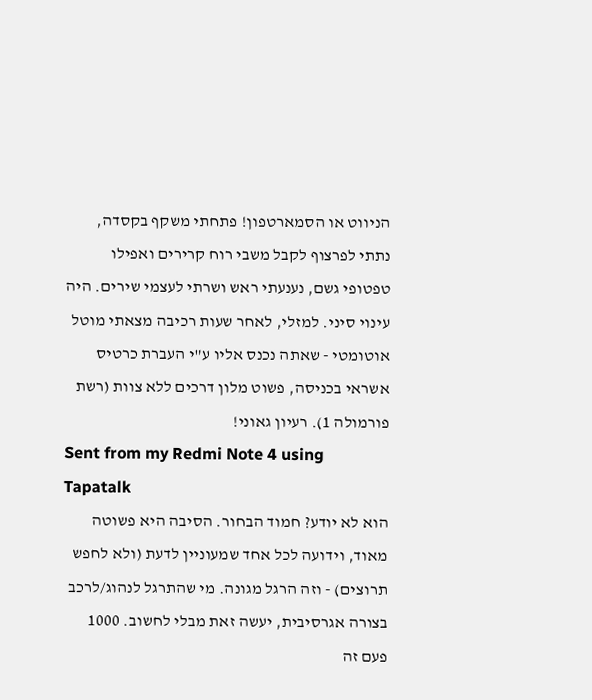הניווט או הסמארטפון! פתחתי משקף בקסדה, נתתי לפרצוף לקבל משבי רוח קרירים ואפילו טפטופי גשם, נענעתי ראש ושרתי לעצמי שירים. היה עינוי סיני. למזלי, לאחר שעות רכיבה מצאתי מוטל אוטומטי - שאתה נכנס אליו ע"י העברת כרטיס אשראי בכניסה, פשוט מלון דרכים ללא צוות (רשת פורמולה 1). רעיון גאוני!
Sent from my Redmi Note 4 using Tapatalk
הוא לא יודע? חמוד הבחור. הסיבה היא פשוטה מאוד, וידועה לכל אחד שמעוניין לדעת (ולא לחפש תרוצים) - וזה הרגל מגונה. מי שהתרגל לנהוג/לרכב בצורה אגרסיבית, יעשה זאת מבלי לחשוב. 1000 פעם זה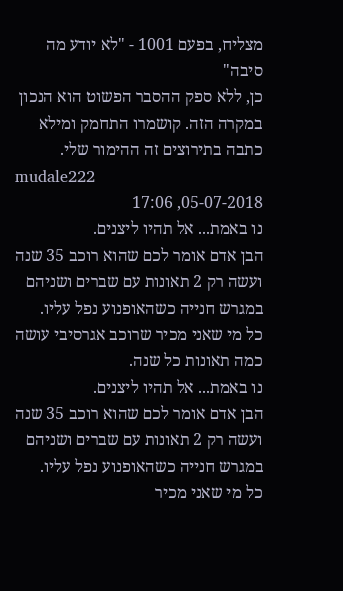מצליח, בפעם 1001 - "לא יודע מה סיבה"
כן, ללא ספק ההסבר הפשוט הוא הנכון במקרה הזה. קושמרו התחמק ומילא כתבה בתירוצים זה ההימור שלי.
mudale222
05-07-2018, 17:06
נו באמת... אל תהיו ליצנים.
הבן אדם אומר לכם שהוא רוכב 35 שנה ועשה רק 2 תאונות עם שברים ושניהם במגרש חנייה כשהאופנוע נפל עליו.
כל מי שאני מכיר שרוכב אגרסיבי עושה כמה תאונות כל שנה.
נו באמת... אל תהיו ליצנים.
הבן אדם אומר לכם שהוא רוכב 35 שנה ועשה רק 2 תאונות עם שברים ושניהם במגרש חנייה כשהאופנוע נפל עליו.
כל מי שאני מכיר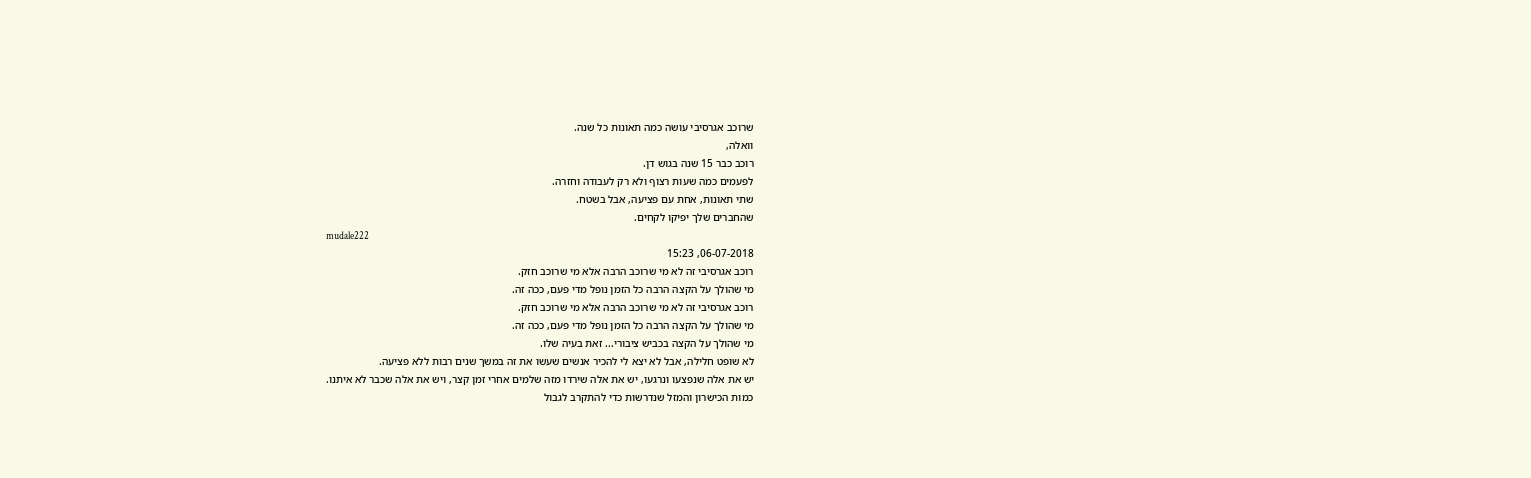שרוכב אגרסיבי עושה כמה תאונות כל שנה.
וואלה,
רוכב כבר 15 שנה בגוש דן.
לפעמים כמה שעות רצוף ולא רק לעבודה וחזרה.
שתי תאונות, אחת עם פציעה, אבל בשטח.
שהחברים שלך יפיקו לקחים.
mudale222
06-07-2018, 15:23
רוכב אגרסיבי זה לא מי שרוכב הרבה אלא מי שרוכב חזק.
מי שהולך על הקצה הרבה כל הזמן נופל מדי פעם, ככה זה.
רוכב אגרסיבי זה לא מי שרוכב הרבה אלא מי שרוכב חזק.
מי שהולך על הקצה הרבה כל הזמן נופל מדי פעם, ככה זה.
מי שהולך על הקצה בכביש ציבורי... זאת בעיה שלו.
לא שופט חלילה, אבל לא יצא לי להכיר אנשים שעשו את זה במשך שנים רבות ללא פציעה.
יש את אלה שנפצעו ונרגעו, יש את אלה שירדו מזה שלמים אחרי זמן קצר, ויש את אלה שכבר לא איתנו.
כמות הכישרון והמזל שנדרשות כדי להתקרב לגבול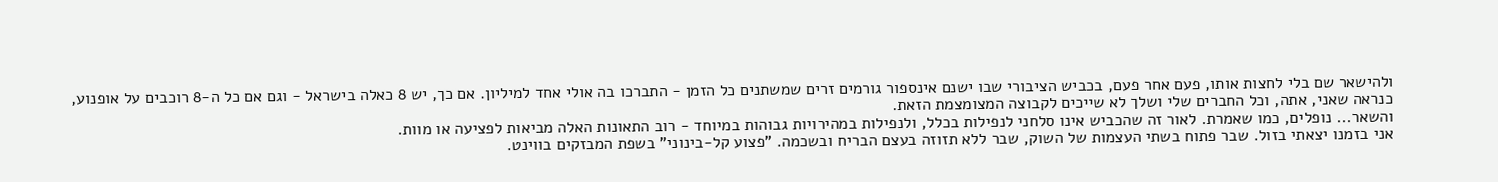ולהישאר שם בלי לחצות אותו, פעם אחר פעם, בכביש הציבורי שבו ישנם אינספור גורמים זרים שמשתנים כל הזמן - התברכו בה אולי אחד למיליון. אם כך, יש 8 כאלה בישראל - וגם אם כל ה-8 רוכבים על אופנוע, כנראה שאני, אתה, וכל החברים שלי ושלך לא שייכים לקבוצה המצומצמת הזאת.
והשאר... נופלים, כמו שאמרת. לאור זה שהכביש אינו סלחני לנפילות בכלל, ולנפילות במהירויות גבוהות במיוחד - רוב התאונות האלה מביאות לפציעה או מוות.
אני בזמנו יצאתי בזול. שבר פתוח בשתי העצמות של השוק, שבר ללא תזוזה בעצם הבריח ובשכמה. "פצוע קל-בינוני" בשפת המבזקים בווינט.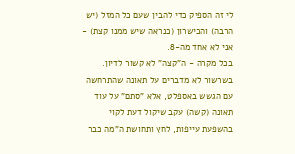לי זה הספיק כדי להבין שעם כל המזל (יש הרבה) והכישרון (כנראה שיש ממנו קצת) - אני לא אחד מה-8.
בכל מקרה - ה"קצה" לא קשור לדיון. בשרשור לא מדברים על תאונה שהתרחשה עם הגשש באספלט, אלא "סתם" על עוד תאונה (קשה) עקב שיקול דעת לקוי בהשפעת עייפות, לחץ ותחושת ה"מה כבר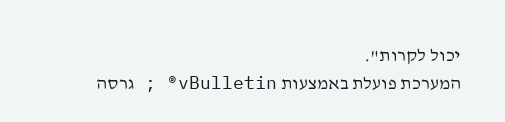יכול לקרות".
המערכת פועלת באמצעות vBulletin® ; גרסה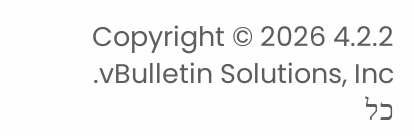4.2.2 Copyright © 2026 vBulletin Solutions, Inc. כל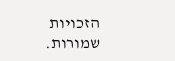הזכויות שמורות.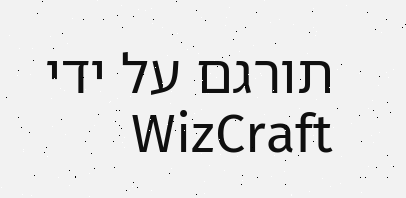תורגם על ידי WizCraft